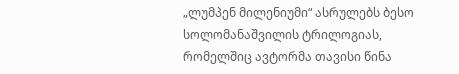„ლუმპენ მილენიუმი“ ასრულებს ბესო სოლომანაშვილის ტრილოგიას, რომელშიც ავტორმა თავისი წინა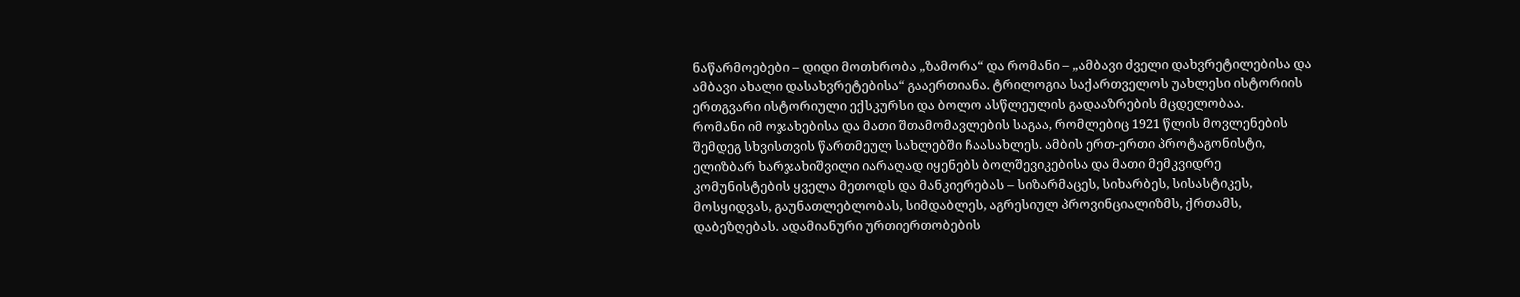ნაწარმოებები – დიდი მოთხრობა „ზამორა“ და რომანი – „ამბავი ძველი დახვრეტილებისა და ამბავი ახალი დასახვრეტებისა“ გააერთიანა. ტრილოგია საქართველოს უახლესი ისტორიის ერთგვარი ისტორიული ექსკურსი და ბოლო ასწლეულის გადააზრების მცდელობაა.
რომანი იმ ოჯახებისა და მათი შთამომავლების საგაა, რომლებიც 1921 წლის მოვლენების შემდეგ სხვისთვის წართმეულ სახლებში ჩაასახლეს. ამბის ერთ-ერთი პროტაგონისტი, ელიზბარ ხარჯახიშვილი იარაღად იყენებს ბოლშევიკებისა და მათი მემკვიდრე კომუნისტების ყველა მეთოდს და მანკიერებას – სიზარმაცეს, სიხარბეს, სისასტიკეს, მოსყიდვას, გაუნათლებლობას, სიმდაბლეს, აგრესიულ პროვინციალიზმს, ქრთამს, დაბეზღებას. ადამიანური ურთიერთობების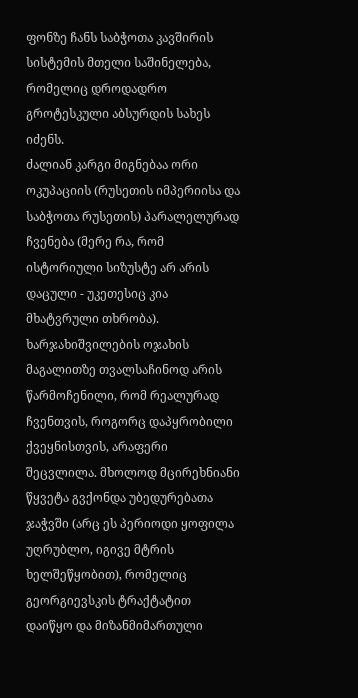ფონზე ჩანს საბჭოთა კავშირის სისტემის მთელი საშინელება, რომელიც დროდადრო გროტესკული აბსურდის სახეს იძენს.
ძალიან კარგი მიგნებაა ორი ოკუპაციის (რუსეთის იმპერიისა და საბჭოთა რუსეთის) პარალელურად ჩვენება (მერე რა, რომ ისტორიული სიზუსტე არ არის დაცული - უკეთესიც კია მხატვრული თხრობა). ხარჯახიშვილების ოჯახის მაგალითზე თვალსაჩინოდ არის წარმოჩენილი, რომ რეალურად ჩვენთვის, როგორც დაპყრობილი ქვეყნისთვის, არაფერი შეცვლილა. მხოლოდ მცირეხნიანი წყვეტა გვქონდა უბედურებათა ჯაჭვში (არც ეს პერიოდი ყოფილა უღრუბლო, იგივე მტრის ხელშეწყობით), რომელიც გეორგიევსკის ტრაქტატით დაიწყო და მიზანმიმართული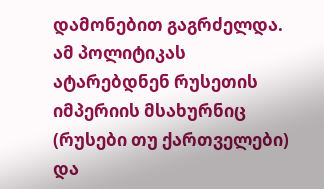დამონებით გაგრძელდა. ამ პოლიტიკას ატარებდნენ რუსეთის იმპერიის მსახურნიც (რუსები თუ ქართველები) და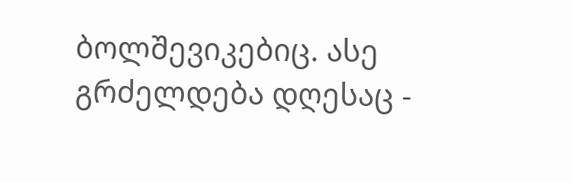ბოლშევიკებიც. ასე გრძელდება დღესაც -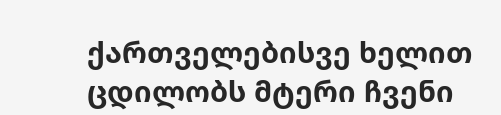ქართველებისვე ხელით ცდილობს მტერი ჩვენი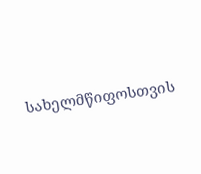სახელმწიფოსთვის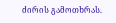ძირის გამოთხრას.